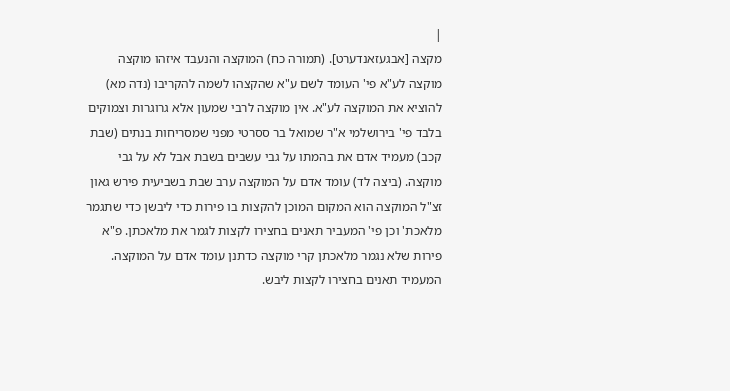|
מקצה [אבגעזאנדערט]. (תמורה כח) המוקצה והנעבד איזהו מוקצה מוקצה לע"א פי' העומד לשם ע"א שהקצהו לשמה להקריבו (נדה מא) להוציא את המוקצה לע"א. אין מוקצה לרבי שמעון אלא גרוגרות וצמוקים בלבד פי' בירושלמי א"ר שמואל בר ססרטי מפני שמסריחות בנתים (שבת קכב) מעמיד אדם את בהמתו על גבי עשבים בשבת אבל לא על גבי מוקצה. (ביצה לד) עומד אדם על המוקצה ערב שבת בשביעית פירש גאון זצ"ל המוקצה הוא המקום המוכן להקצות בו פירות כדי ליבשן כדי שתגמר מלאכת' וכן פי' המעביר תאנים בחצירו לקצות לגמר את מלאכתן. פ"א פירות שלא נגמר מלאכתן קרי מוקצה כדתנן עומד אדם על המוקצה. המעמיד תאנים בחצירו לקצות ליבש.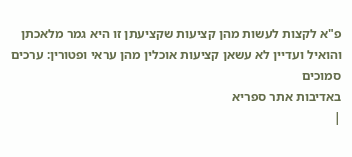פ"א לקצות לעשות מהן קציעות שקציעתן זו היא גמר מלאכתן והואיל ועדיין לא עשאן קציעות אוכלין מהן עראי ופטורין: ערכים סמוכים
באדיבות אתר ספריא
|